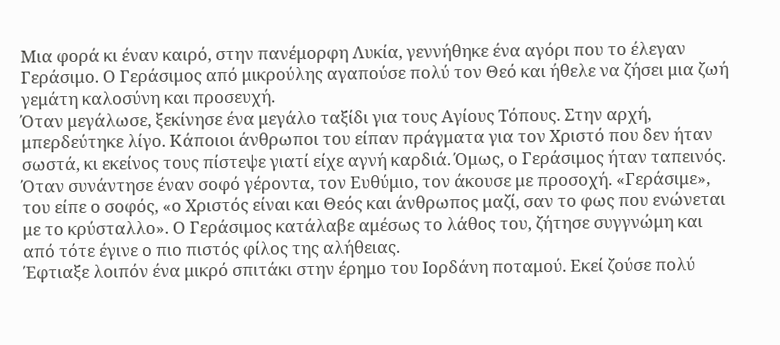Μια φορά κι έναν καιρό, στην πανέμορφη Λυκία, γεννήθηκε ένα αγόρι που το έλεγαν Γεράσιμο. Ο Γεράσιμος από μικρούλης αγαπούσε πολύ τον Θεό και ήθελε να ζήσει μια ζωή γεμάτη καλοσύνη και προσευχή.
Όταν μεγάλωσε, ξεκίνησε ένα μεγάλο ταξίδι για τους Αγίους Τόπους. Στην αρχή, μπερδεύτηκε λίγο. Κάποιοι άνθρωποι του είπαν πράγματα για τον Χριστό που δεν ήταν σωστά, κι εκείνος τους πίστεψε γιατί είχε αγνή καρδιά. Όμως, ο Γεράσιμος ήταν ταπεινός. Όταν συνάντησε έναν σοφό γέροντα, τον Ευθύμιο, τον άκουσε με προσοχή. «Γεράσιμε», του είπε ο σοφός, «ο Χριστός είναι και Θεός και άνθρωπος μαζί, σαν το φως που ενώνεται με το κρύσταλλο». Ο Γεράσιμος κατάλαβε αμέσως το λάθος του, ζήτησε συγγνώμη και από τότε έγινε ο πιο πιστός φίλος της αλήθειας.
Έφτιαξε λοιπόν ένα μικρό σπιτάκι στην έρημο του Ιορδάνη ποταμού. Εκεί ζούσε πολύ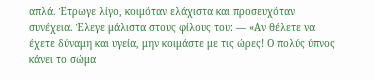απλά. Έτρωγε λίγο, κοιμόταν ελάχιστα και προσευχόταν συνέχεια. Έλεγε μάλιστα στους φίλους του: — «Αν θέλετε να έχετε δύναμη και υγεία, μην κοιμάστε με τις ώρες! Ο πολύς ύπνος κάνει το σώμα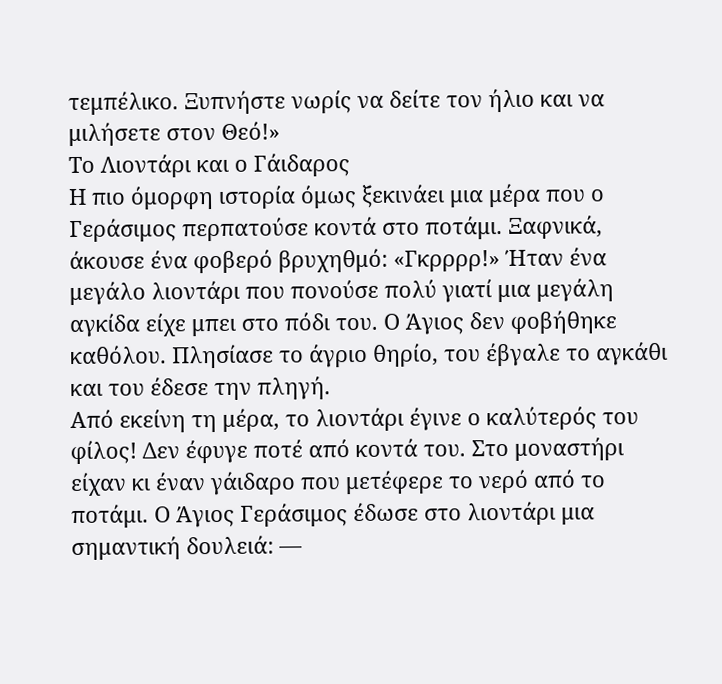τεμπέλικο. Ξυπνήστε νωρίς να δείτε τον ήλιο και να μιλήσετε στον Θεό!»
Το Λιοντάρι και ο Γάιδαρος
Η πιο όμορφη ιστορία όμως ξεκινάει μια μέρα που ο Γεράσιμος περπατούσε κοντά στο ποτάμι. Ξαφνικά, άκουσε ένα φοβερό βρυχηθμό: «Γκρρρρ!» Ήταν ένα μεγάλο λιοντάρι που πονούσε πολύ γιατί μια μεγάλη αγκίδα είχε μπει στο πόδι του. Ο Άγιος δεν φοβήθηκε καθόλου. Πλησίασε το άγριο θηρίο, του έβγαλε το αγκάθι και του έδεσε την πληγή.
Από εκείνη τη μέρα, το λιοντάρι έγινε ο καλύτερός του φίλος! Δεν έφυγε ποτέ από κοντά του. Στο μοναστήρι είχαν κι έναν γάιδαρο που μετέφερε το νερό από το ποτάμι. Ο Άγιος Γεράσιμος έδωσε στο λιοντάρι μια σημαντική δουλειά: —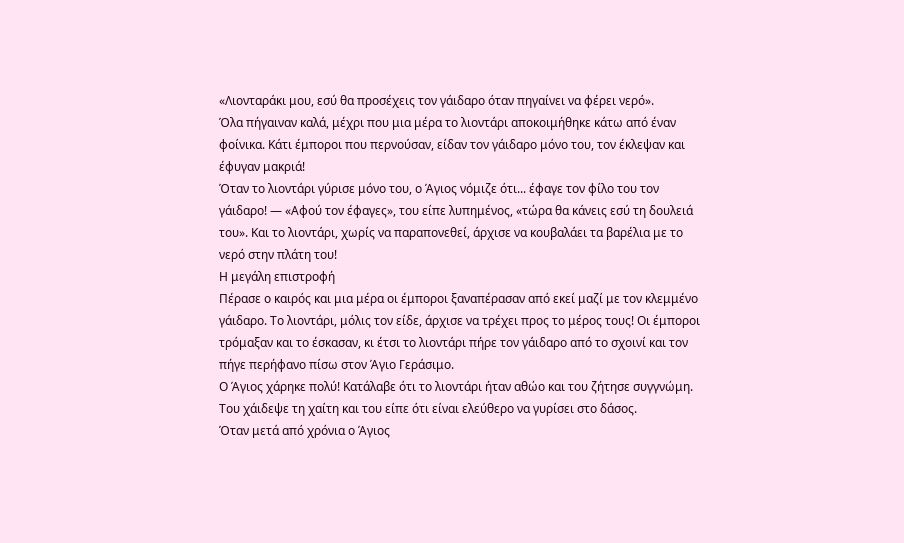«Λιονταράκι μου, εσύ θα προσέχεις τον γάιδαρο όταν πηγαίνει να φέρει νερό».
Όλα πήγαιναν καλά, μέχρι που μια μέρα το λιοντάρι αποκοιμήθηκε κάτω από έναν φοίνικα. Κάτι έμποροι που περνούσαν, είδαν τον γάιδαρο μόνο του, τον έκλεψαν και έφυγαν μακριά!
Όταν το λιοντάρι γύρισε μόνο του, ο Άγιος νόμιζε ότι... έφαγε τον φίλο του τον γάιδαρο! — «Αφού τον έφαγες», του είπε λυπημένος, «τώρα θα κάνεις εσύ τη δουλειά του». Και το λιοντάρι, χωρίς να παραπονεθεί, άρχισε να κουβαλάει τα βαρέλια με το νερό στην πλάτη του!
Η μεγάλη επιστροφή
Πέρασε ο καιρός και μια μέρα οι έμποροι ξαναπέρασαν από εκεί μαζί με τον κλεμμένο γάιδαρο. Το λιοντάρι, μόλις τον είδε, άρχισε να τρέχει προς το μέρος τους! Οι έμποροι τρόμαξαν και το έσκασαν, κι έτσι το λιοντάρι πήρε τον γάιδαρο από το σχοινί και τον πήγε περήφανο πίσω στον Άγιο Γεράσιμο.
Ο Άγιος χάρηκε πολύ! Κατάλαβε ότι το λιοντάρι ήταν αθώο και του ζήτησε συγγνώμη. Του χάιδεψε τη χαίτη και του είπε ότι είναι ελεύθερο να γυρίσει στο δάσος.
Όταν μετά από χρόνια ο Άγιος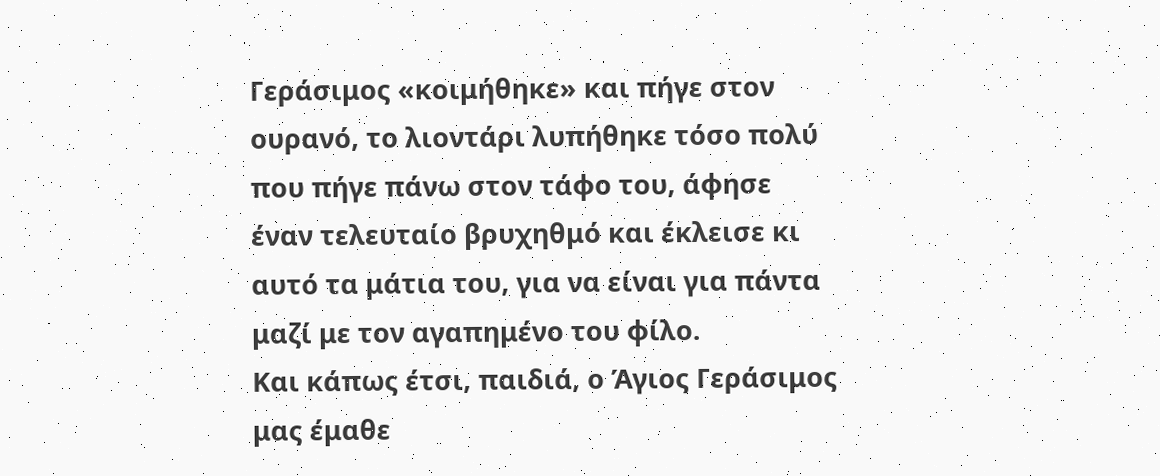Γεράσιμος «κοιμήθηκε» και πήγε στον ουρανό, το λιοντάρι λυπήθηκε τόσο πολύ που πήγε πάνω στον τάφο του, άφησε έναν τελευταίο βρυχηθμό και έκλεισε κι αυτό τα μάτια του, για να είναι για πάντα μαζί με τον αγαπημένο του φίλο.
Και κάπως έτσι, παιδιά, ο Άγιος Γεράσιμος μας έμαθε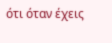ότι όταν έχεις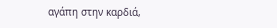αγάπη στην καρδιά,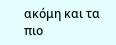ακόμη και τα πιο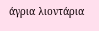άγρια λιοντάρια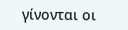γίνονται οι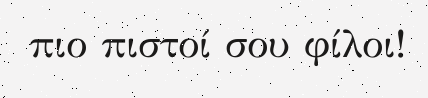πιο πιστοί σου φίλοι!